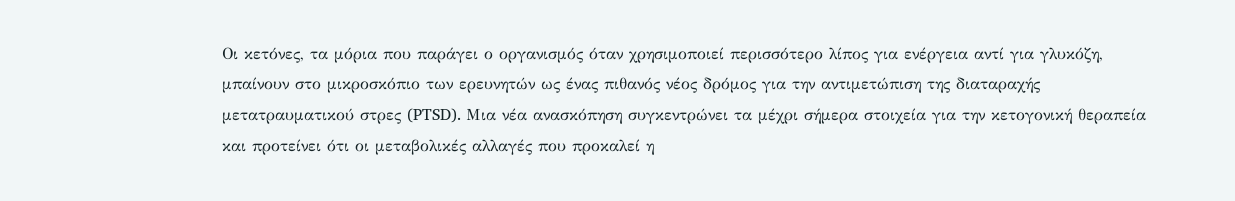Οι κετόνες, τα μόρια που παράγει ο οργανισμός όταν χρησιμοποιεί περισσότερο λίπος για ενέργεια αντί για γλυκόζη, μπαίνουν στο μικροσκόπιο των ερευνητών ως ένας πιθανός νέος δρόμος για την αντιμετώπιση της διαταραχής μετατραυματικού στρες (PTSD). Μια νέα ανασκόπηση συγκεντρώνει τα μέχρι σήμερα στοιχεία για την κετογονική θεραπεία και προτείνει ότι οι μεταβολικές αλλαγές που προκαλεί η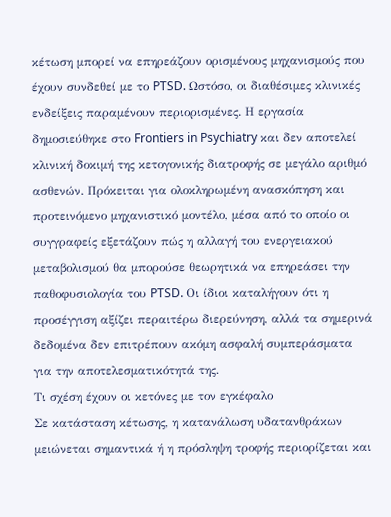κέτωση μπορεί να επηρεάζουν ορισμένους μηχανισμούς που έχουν συνδεθεί με το PTSD. Ωστόσο, οι διαθέσιμες κλινικές ενδείξεις παραμένουν περιορισμένες. Η εργασία δημοσιεύθηκε στο Frontiers in Psychiatry και δεν αποτελεί κλινική δοκιμή της κετογονικής διατροφής σε μεγάλο αριθμό ασθενών. Πρόκειται για ολοκληρωμένη ανασκόπηση και προτεινόμενο μηχανιστικό μοντέλο, μέσα από το οποίο οι συγγραφείς εξετάζουν πώς η αλλαγή του ενεργειακού μεταβολισμού θα μπορούσε θεωρητικά να επηρεάσει την παθοφυσιολογία του PTSD. Οι ίδιοι καταλήγουν ότι η προσέγγιση αξίζει περαιτέρω διερεύνηση, αλλά τα σημερινά δεδομένα δεν επιτρέπουν ακόμη ασφαλή συμπεράσματα για την αποτελεσματικότητά της.
Τι σχέση έχουν οι κετόνες με τον εγκέφαλο
Σε κατάσταση κέτωσης, η κατανάλωση υδατανθράκων μειώνεται σημαντικά ή η πρόσληψη τροφής περιορίζεται και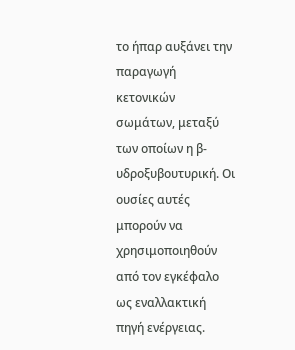το ήπαρ αυξάνει την παραγωγή κετονικών σωμάτων, μεταξύ των οποίων η β-υδροξυβουτυρική. Οι ουσίες αυτές μπορούν να χρησιμοποιηθούν από τον εγκέφαλο ως εναλλακτική πηγή ενέργειας.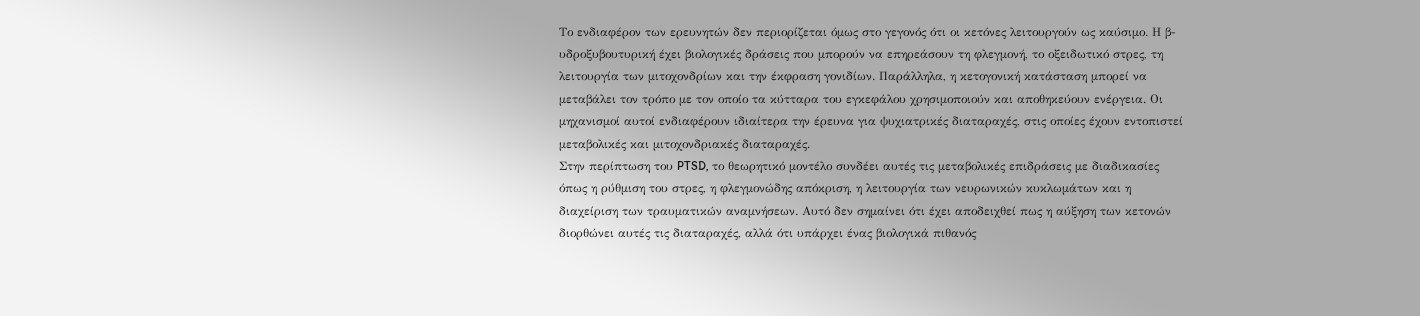Το ενδιαφέρον των ερευνητών δεν περιορίζεται όμως στο γεγονός ότι οι κετόνες λειτουργούν ως καύσιμο. Η β-υδροξυβουτυρική έχει βιολογικές δράσεις που μπορούν να επηρεάσουν τη φλεγμονή, το οξειδωτικό στρες, τη λειτουργία των μιτοχονδρίων και την έκφραση γονιδίων. Παράλληλα, η κετογονική κατάσταση μπορεί να μεταβάλει τον τρόπο με τον οποίο τα κύτταρα του εγκεφάλου χρησιμοποιούν και αποθηκεύουν ενέργεια. Οι μηχανισμοί αυτοί ενδιαφέρουν ιδιαίτερα την έρευνα για ψυχιατρικές διαταραχές, στις οποίες έχουν εντοπιστεί μεταβολικές και μιτοχονδριακές διαταραχές.
Στην περίπτωση του PTSD, το θεωρητικό μοντέλο συνδέει αυτές τις μεταβολικές επιδράσεις με διαδικασίες όπως η ρύθμιση του στρες, η φλεγμονώδης απόκριση, η λειτουργία των νευρωνικών κυκλωμάτων και η διαχείριση των τραυματικών αναμνήσεων. Αυτό δεν σημαίνει ότι έχει αποδειχθεί πως η αύξηση των κετονών διορθώνει αυτές τις διαταραχές, αλλά ότι υπάρχει ένας βιολογικά πιθανός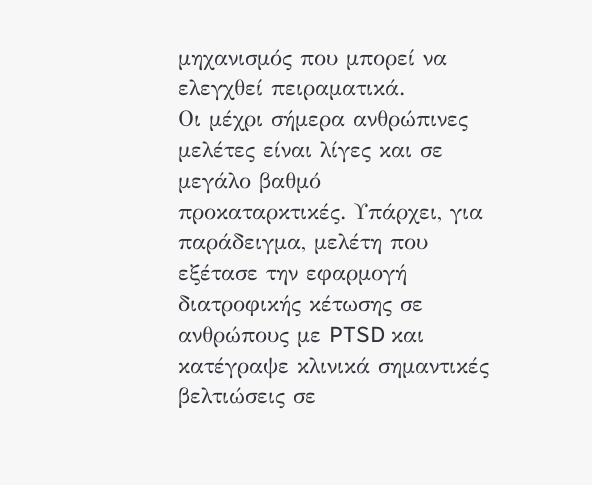μηχανισμός που μπορεί να ελεγχθεί πειραματικά.
Οι μέχρι σήμερα ανθρώπινες μελέτες είναι λίγες και σε μεγάλο βαθμό προκαταρκτικές. Υπάρχει, για παράδειγμα, μελέτη που εξέτασε την εφαρμογή διατροφικής κέτωσης σε ανθρώπους με PTSD και κατέγραψε κλινικά σημαντικές βελτιώσεις σε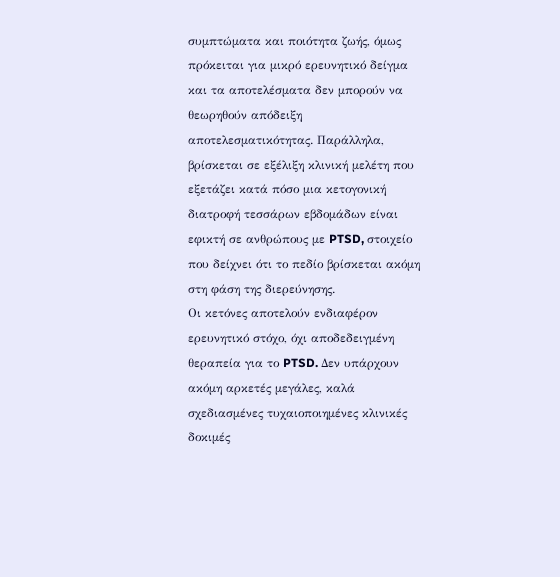συμπτώματα και ποιότητα ζωής, όμως πρόκειται για μικρό ερευνητικό δείγμα και τα αποτελέσματα δεν μπορούν να θεωρηθούν απόδειξη αποτελεσματικότητας. Παράλληλα, βρίσκεται σε εξέλιξη κλινική μελέτη που εξετάζει κατά πόσο μια κετογονική διατροφή τεσσάρων εβδομάδων είναι εφικτή σε ανθρώπους με PTSD, στοιχείο που δείχνει ότι το πεδίο βρίσκεται ακόμη στη φάση της διερεύνησης.
Οι κετόνες αποτελούν ενδιαφέρον ερευνητικό στόχο, όχι αποδεδειγμένη θεραπεία για το PTSD. Δεν υπάρχουν ακόμη αρκετές μεγάλες, καλά σχεδιασμένες τυχαιοποιημένες κλινικές δοκιμές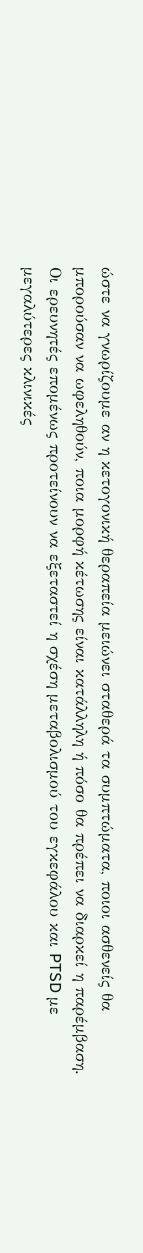ώστε να γνωρίζουμε αν η κετογονική θεραπεία μειώνει σταθερά τα συμπτώματα, ποιοι ασθενείς θα μπορούσαν να ωφεληθούν, ποια μορφή κέτωσης είναι κατάλληλη ή πόσο θα πρέπει να διαρκεί η παρέμβαση. Οι ερευνητές επομένως προτείνουν να εξεταστεί η σχέση μεταβολισμού του εγκεφάλου και PTSD με μεγαλύτερες κλινικές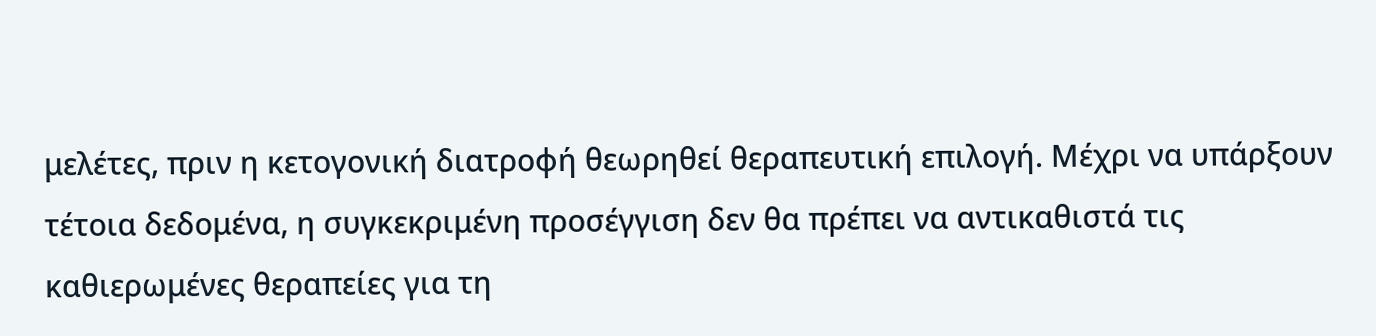μελέτες, πριν η κετογονική διατροφή θεωρηθεί θεραπευτική επιλογή. Μέχρι να υπάρξουν τέτοια δεδομένα, η συγκεκριμένη προσέγγιση δεν θα πρέπει να αντικαθιστά τις καθιερωμένες θεραπείες για τη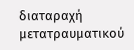διαταραχή μετατραυματικού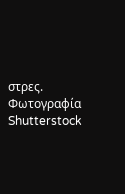στρες.
Φωτογραφία Shutterstock